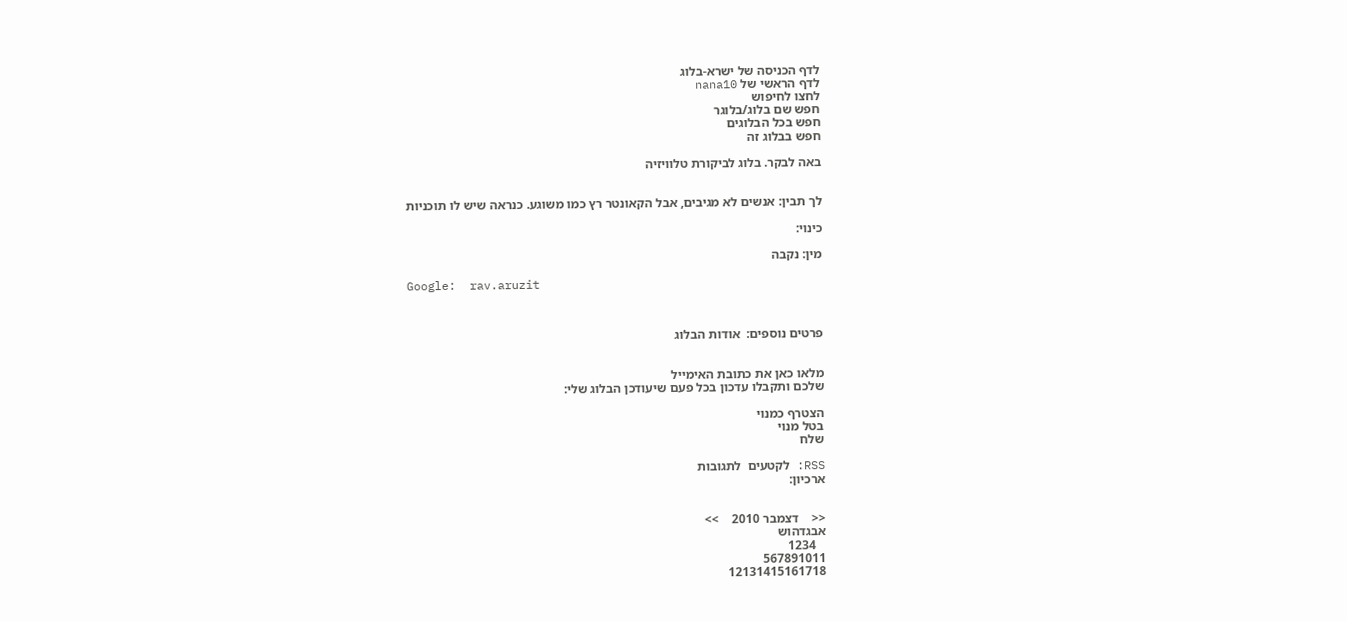לדף הכניסה של ישרא-בלוג
לדף הראשי של nana10
לחצו לחיפוש
חפש שם בלוג/בלוגר
חפש בכל הבלוגים
חפש בבלוג זה

באה לבקר. בלוג לביקורת טלוויזיה


לך תבין: אנשים לא מגיבים, אבל הקאונטר רץ כמו משוגע. כנראה שיש לו תוכניות

כינוי:

מין: נקבה

Google:  rav.aruzit



פרטים נוספים:  אודות הבלוג


מלאו כאן את כתובת האימייל
שלכם ותקבלו עדכון בכל פעם שיעודכן הבלוג שלי:

הצטרף כמנוי
בטל מנוי
שלח

RSS: לקטעים  לתגובות
ארכיון:


<<    דצמבר 2010    >>
אבגדהוש
   1234
567891011
12131415161718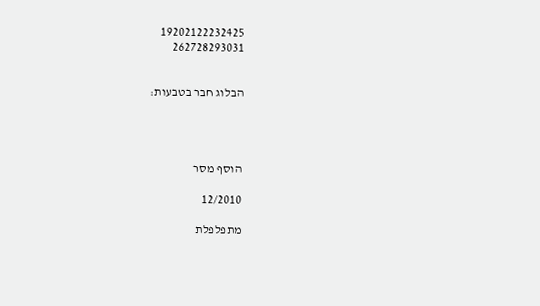19202122232425
262728293031


הבלוג חבר בטבעות:




הוסף מסר

12/2010

מתפלפלת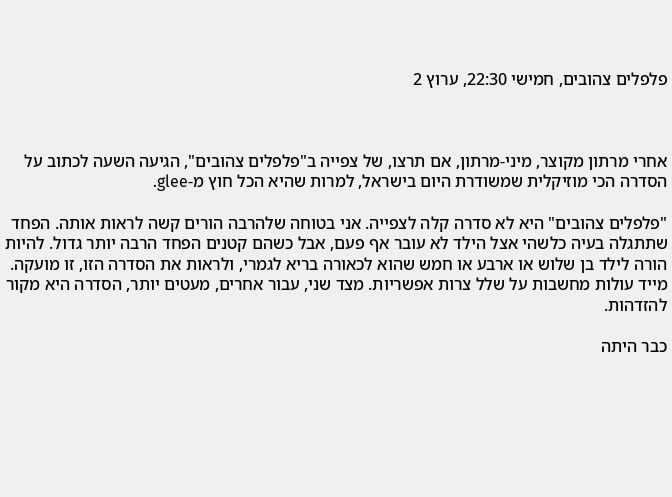פלפלים צהובים, חמישי 22:30, ערוץ 2



אחרי מרתון מקוצר, מיני-מרתון, אם תרצו, של צפייה ב"פלפלים צהובים", הגיעה השעה לכתוב על הסדרה הכי מוזיקלית שמשודרת היום בישראל, למרות שהיא הכל חוץ מ-glee.

"פלפלים צהובים" היא לא סדרה קלה לצפייה. אני בטוחה שלהרבה הורים קשה לראות אותה. הפחד שתתגלה בעיה כלשהי אצל הילד לא עובר אף פעם, אבל כשהם קטנים הפחד הרבה יותר גדול. להיות הורה לילד בן שלוש או ארבע או חמש שהוא לכאורה בריא לגמרי, ולראות את הסדרה הזו, זו מועקה. מייד עולות מחשבות על שלל צרות אפשריות. מצד שני, עבור אחרים, מעטים יותר, הסדרה היא מקור להזדהות.

כבר היתה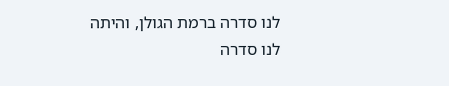לנו סדרה ברמת הגולן, והיתה לנו סדרה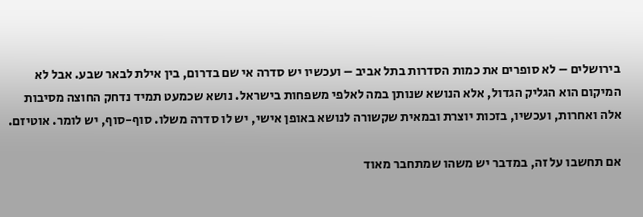בירושלים – לא סופרים את כמות הסדרות בתל אביב – ועכשיו יש סדרה אי שם בדרום, בין אילת לבאר שבע. אבל לא המיקום הוא הגליק הגדול, אלא הנושא שנותן במה לאלפי משפחות בישראל. נושא שכמעט תמיד נדחק החוצה מסיבות אלה ואחרות, ועכשיו, בזכות יוצרת ובמאית שקשורה לנושא באופן אישי, יש לו סדרה משלו. סוף-סוף, יש לומר. אוטיזם.

אם תחשבו על זה, במדבר יש משהו שמתחבר מאוד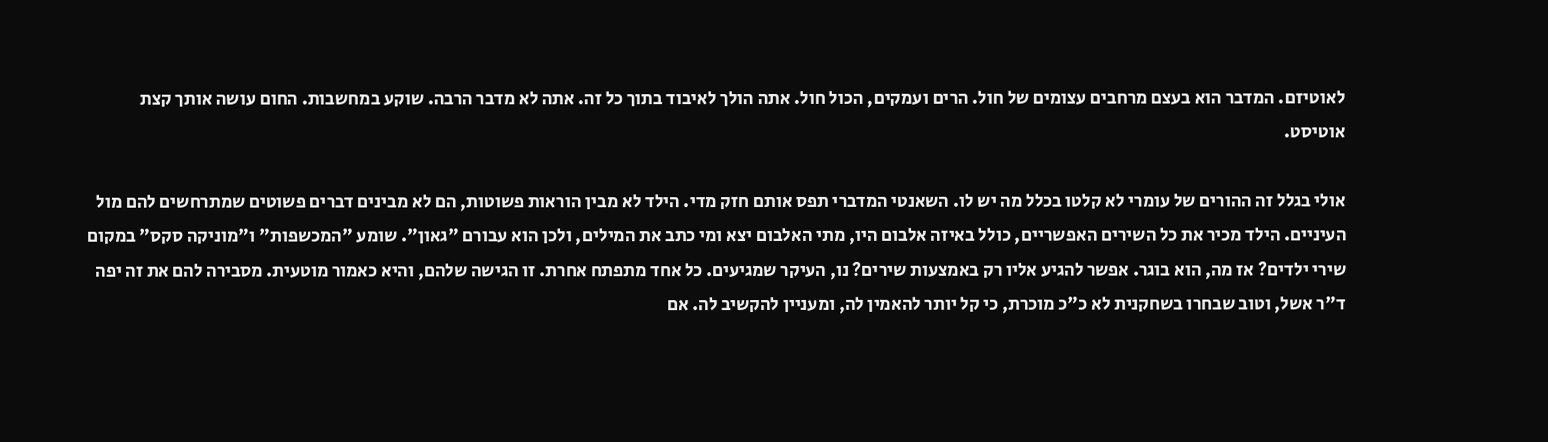לאוטיזם. המדבר הוא בעצם מרחבים עצומים של חול. הרים ועמקים, הכול חול. אתה הולך לאיבוד בתוך כל זה. אתה לא מדבר הרבה. שוקע במחשבות. החום עושה אותך קצת אוטיסט.

אולי בגלל זה ההורים של עומרי לא קלטו בכלל מה יש לו. השאנטי המדברי תפס אותם חזק מדי. הילד לא מבין הוראות פשוטות, הם לא מבינים דברים פשוטים שמתרחשים להם מול העיניים. הילד מכיר את כל השירים האפשריים, כולל באיזה אלבום היו, מתי האלבום יצא ומי כתב את המילים, ולכן הוא עבורם "גאון". שומע "המכשפות" ו"מוניקה סקס" במקום שירי ילדים? אז מה, הוא בוגר. אפשר להגיע אליו רק באמצעות שירים? נו, העיקר שמגיעים. כל אחד מתפתח אחרת. זו הגישה שלהם, והיא כאמור מוטעית. מסבירה להם את זה יפה ד"ר אשל, וטוב שבחרו בשחקנית לא כ"כ מוכרת, כי קל יותר להאמין לה, ומעניין להקשיב לה. אם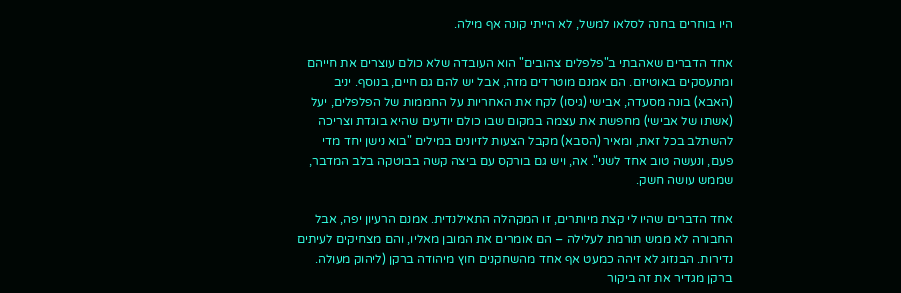היו בוחרים בחנה לסלאו למשל, לא הייתי קונה אף מילה.

אחד הדברים שאהבתי ב"פלפלים צהובים" הוא העובדה שלא כולם עוצרים את חייהם ומתעסקים באוטיזם. הם אמנם מוטרדים מזה, אבל יש להם גם חיים, בנוסף. יניב (האבא) בונה מסעדה, אבישי (גיסו) לקח את האחריות על החממות של הפלפלים, יעל (אשתו של אבישי) מחפשת את עצמה במקום שבו כולם יודעים שהיא בוגדת וצריכה להשתלב בכל זאת, ומאיר (הסבא) מקבל הצעות לזיונים במילים "בוא נישן יחד מדי פעם, ונעשה טוב אחד לשני". אה, ויש גם בורקס עם ביצה קשה בבוטקה בלב המדבר, שממש עושה חשק.

אחד הדברים שהיו לי קצת מיותרים, זו המקהלה התאילנדית. אמנם הרעיון יפה, אבל החבורה לא ממש תורמת לעלילה – הם אומרים את המובן מאליו, והם מצחיקים לעיתים נדירות. הבנזוג לא זיהה כמעט אף אחד מהשחקנים חוץ מיהודה ברקן (ליהוק מעולה. ברקן מגדיר את זה ביקור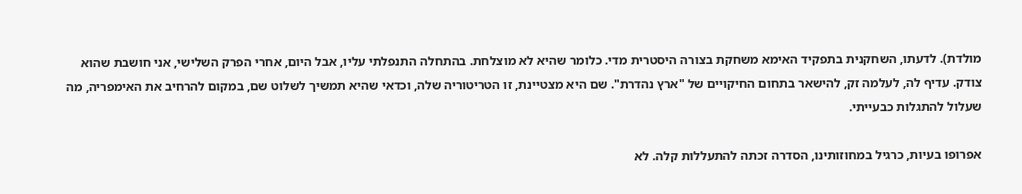מולדת). לדעתו, השחקנית בתפקיד האימא משחקת בצורה היסטרית מדי. כלומר שהיא לא מוצלחת. בהתחלה התנפלתי עליו, אבל היום, אחרי הפרק השלישי, אני חושבת שהוא צודק. עדיף לה, לעלמה זק, להישאר בתחום החיקויים של "ארץ נהדרת". שם היא מצטיינת, זו הטריטוריה שלה, וכדאי שהיא תמשיך לשלוט שם, במקום להרחיב את האימפריה, מה שעלול להתגלות כבעייתי.

אפרופו בעיות, כרגיל במחוזותינו, הסדרה זכתה להתעללות קלה. לא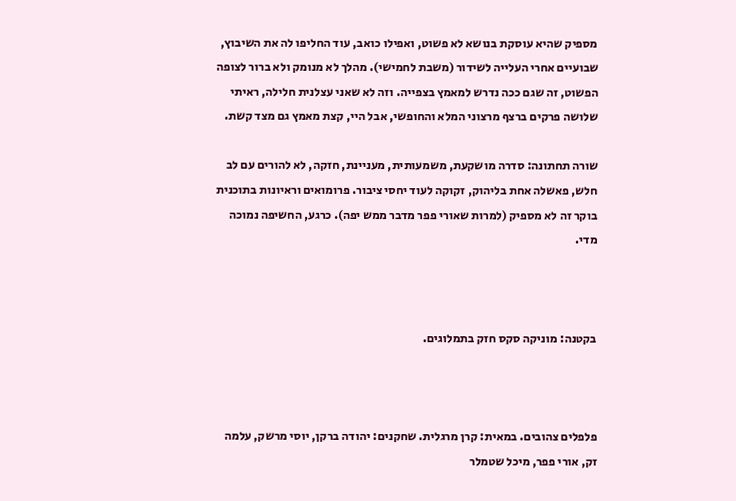מספיק שהיא עוסקת בנושא לא פשוט, ואפילו כואב, עוד החליפו לה את השיבוץ, שבועיים אחרי העלייה לשידור (משבת לחמישי). מהלך לא מנומק ולא ברור לצופה הפשוט, זה שגם ככה נדרש למאמץ בצפייה. וזה לא שאני עצלנית חלילה, ראיתי שלושה פרקים ברצף מרצוני המלא והחופשי, אבל היי, קצת מאמץ גם מצד קשת.

שורה תחתונה: סדרה מושקעת, משמעותית, מעניינת, חזקה, לא להורים עם לב חלש, פאשלה אחת בליהוק, זקוקה לעוד יחסי ציבור. פרומואים וראיונות בתוכנית בוקר זה לא מספיק (למרות שאורי פפר מדבר ממש יפה). כרגע, החשיפה נמוכה מדי.



בקטנה: מוניקה סקס חזק בתמלוגים.



פלפלים צהובים. במאית: קרן מרגלית. שחקנים: יהודה ברקן, יוסי מרשק, עלמה זק, אורי פפר, מיכל שטמלר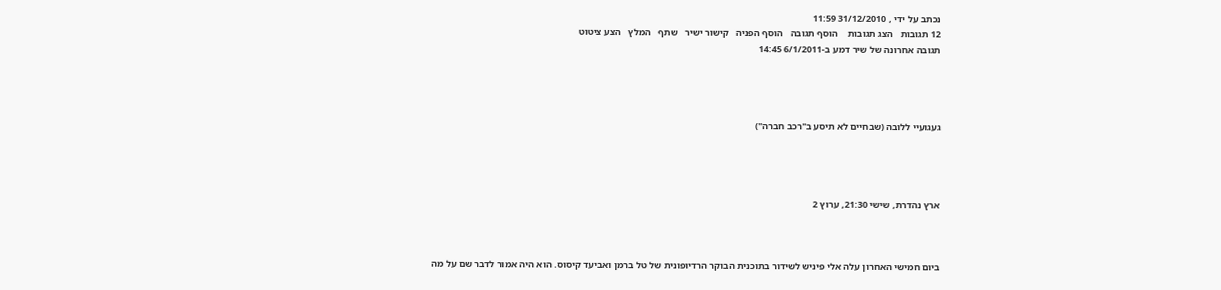נכתב על ידי , 31/12/2010 11:59
12 תגובות   הצג תגובות    הוסף תגובה   הוסף הפניה   קישור ישיר   שתף   המלץ   הצע ציטוט
תגובה אחרונה של שיר דמע ב-6/1/2011 14:45




געגועיי ללובה (שבחיים לא תיסע ב"רכב חברה")




ארץ נהדרת, שישי 21:30, ערוץ 2



ביום חמישי האחרון עלה אלי פיניש לשידור בתוכנית הבוקר הרדיופונית של טל ברמן ואביעד קיסוס. הוא היה אמור לדבר שם על מה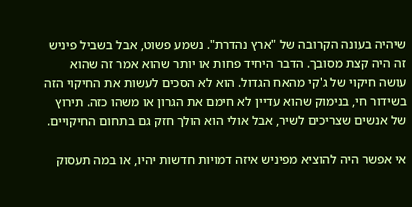שיהיה בעונה הקרובה של "ארץ נהדרת". נשמע פשוט, אבל בשביל פיניש זה היה קצת מסובך. הדבר היחיד פחות או יותר שהוא אמר זה שהוא עושה חיקוי של ג'קי מהאח הגדול. הוא לא הסכים לעשות את החיקוי הזה בשידור חי, בנימוק שהוא עדיין לא חימם את הגרון או משהו כזה. תירוץ של אנשים שצריכים לשיר, אבל אולי הוא הולך חזק גם בתחום החיקויים.

אי אפשר היה להוציא מפיניש איזה דמויות חדשות יהיו, או במה תעסוק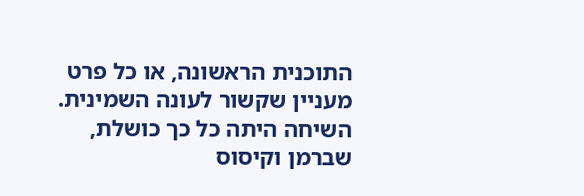התוכנית הראשונה, או כל פרט מעניין שקשור לעונה השמינית. השיחה היתה כל כך כושלת, שברמן וקיסוס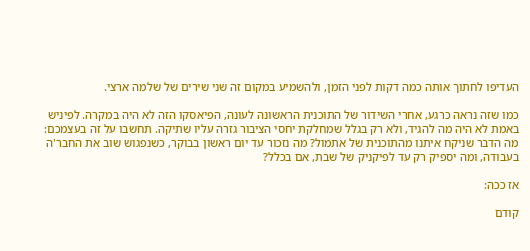העדיפו לחתוך אותה כמה דקות לפני הזמן, ולהשמיע במקום זה שני שירים של שלמה ארצי.

כמו שזה נראה כרגע, אחרי השידור של התוכנית הראשונה לעונה, הפיאסקו הזה לא היה במקרה. לפיניש באמת לא היה מה להגיד, ולא רק בגלל שמחלקת יחסי הציבור גזרה עליו שתיקה. תחשבו על זה בעצמכם: מה הדבר שניקח איתנו מהתוכנית של אתמול? מה נזכור עד יום ראשון בבוקר, כשנפגוש שוב את החבר'ה בעבודה, ומה יספיק רק עד לפיקניק של שבת, אם בכלל?

אז ככה:

קודם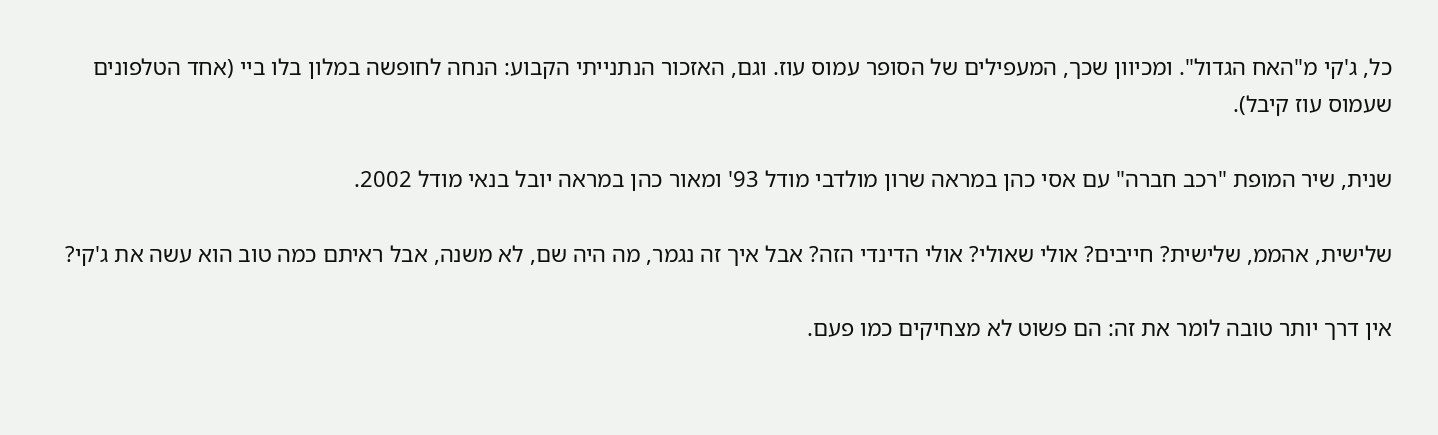כל, ג'קי מ"האח הגדול". ומכיוון שכך, המעפילים של הסופר עמוס עוז. וגם, האזכור הנתנייתי הקבוע: הנחה לחופשה במלון בלו ביי (אחד הטלפונים שעמוס עוז קיבל).

שנית, שיר המופת "רכב חברה" עם אסי כהן במראה שרון מולדבי מודל 93' ומאור כהן במראה יובל בנאי מודל 2002.

שלישית, אהממ, שלישית? חייבים? אולי שאולי? אולי הדינדי הזה? אבל איך זה נגמר, מה היה שם, לא משנה, אבל ראיתם כמה טוב הוא עשה את ג'קי?

אין דרך יותר טובה לומר את זה: הם פשוט לא מצחיקים כמו פעם.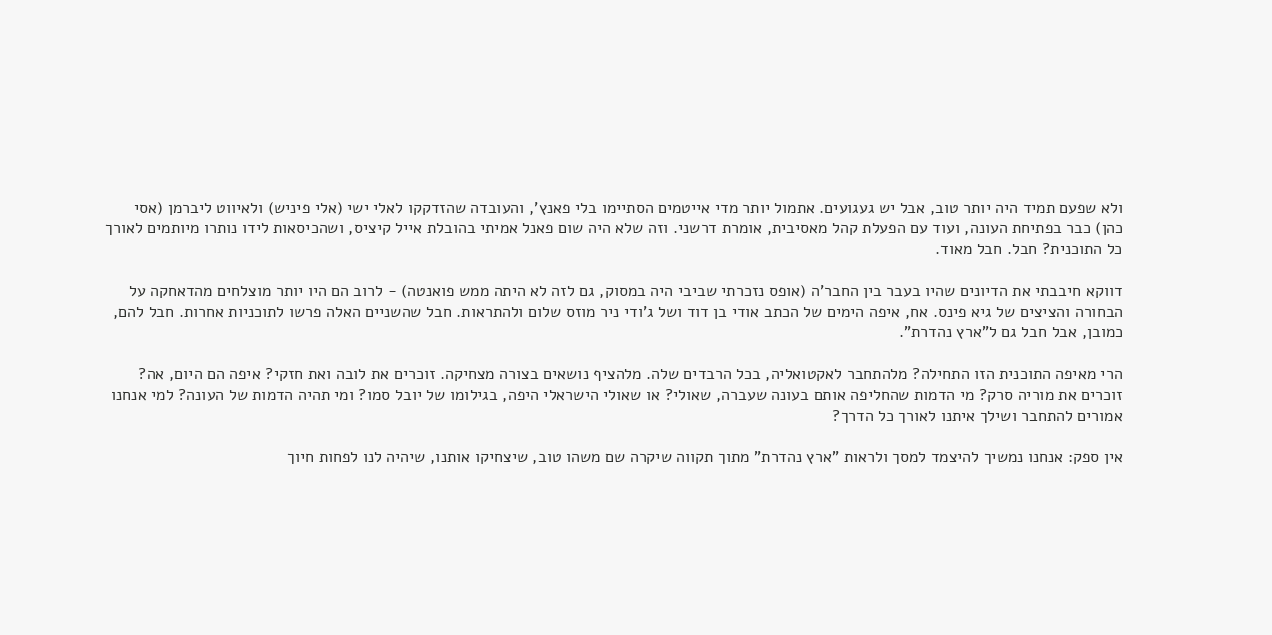ולא שפעם תמיד היה יותר טוב, אבל יש געגועים. אתמול יותר מדי אייטמים הסתיימו בלי פאנץ', והעובדה שהזדקקו לאלי ישי (אלי פיניש) ולאיווט ליברמן (אסי כהן) כבר בפתיחת העונה, ועוד עם הפעלת קהל מאסיבית, אומרת דרשני. וזה שלא היה שום פאנל אמיתי בהובלת אייל קיציס, ושהכיסאות לידו נותרו מיותמים לאורך כל התוכנית? חבל. חבל מאוד.

דווקא חיבבתי את הדיונים שהיו בעבר בין החבר'ה (אופס נזכרתי שביבי היה במסוק, גם לזה לא היתה ממש פואנטה) - לרוב הם היו יותר מוצלחים מהדאחקה על הבחורה והציצים של גיא פינס. אח, איפה הימים של הכתב אודי בן דוד ושל ג'ודי ניר מוזס שלום ולהתראות. חבל שהשניים האלה פרשו לתוכניות אחרות. חבל להם, כמובן, אבל חבל גם ל"ארץ נהדרת".

הרי מאיפה התוכנית הזו התחילה? מלהתחבר לאקטואליה, בכל הרבדים שלה. מלהציף נושאים בצורה מצחיקה. זוכרים את לובה ואת חזקי? איפה הם היום, אה? זוכרים את מוריה סרק? מי הדמות שהחליפה אותם בעונה שעברה, שאולי? או שאולי הישראלי היפה, בגילומו של יובל סמו? ומי תהיה הדמות של העונה? למי אנחנו אמורים להתחבר ושילך איתנו לאורך כל הדרך?

אין ספק: אנחנו נמשיך להיצמד למסך ולראות "ארץ נהדרת" מתוך תקווה שיקרה שם משהו טוב, שיצחיקו אותנו, שיהיה לנו לפחות חיוך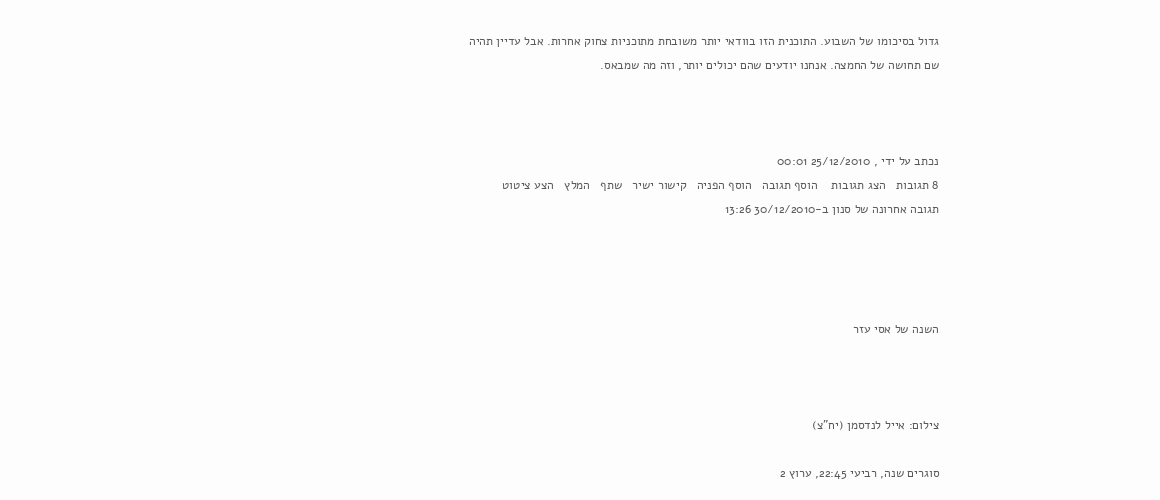גדול בסיכומו של השבוע. התוכנית הזו בוודאי יותר משובחת מתוכניות צחוק אחרות. אבל עדיין תהיה שם תחושה של החמצה. אנחנו יודעים שהם יכולים יותר, וזה מה שמבאס.



נכתב על ידי , 25/12/2010 00:01
8 תגובות   הצג תגובות    הוסף תגובה   הוסף הפניה   קישור ישיר   שתף   המלץ   הצע ציטוט
תגובה אחרונה של סנון ב-30/12/2010 13:26




השנה של אסי עזר



צילום: אייל לנדסמן (יח"צ)

סוגרים שנה, רביעי 22:45, ערוץ 2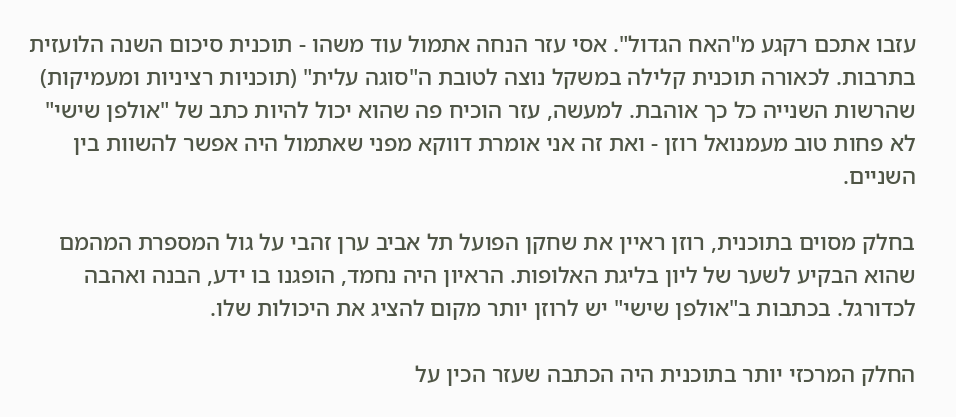עזבו אתכם רקגע מ"האח הגדול". אסי עזר הנחה אתמול עוד משהו - תוכנית סיכום השנה הלועזית בתרבות. לכאורה תוכנית קלילה במשקל נוצה לטובת ה"סוגה עלית" (תוכניות רציניות ומעמיקות) שהרשות השנייה כל כך אוהבת. למעשה, עזר הוכיח פה שהוא יכול להיות כתב של "אולפן שישי" לא פחות טוב מעמנואל רוזן - ואת זה אני אומרת דווקא מפני שאתמול היה אפשר להשוות בין השניים.

בחלק מסוים בתוכנית, רוזן ראיין את שחקן הפועל תל אביב ערן זהבי על גול המספרת המהמם שהוא הבקיע לשער של ליון בליגת האלופות. הראיון היה נחמד, הופגנו בו ידע, הבנה ואהבה לכדורגל. בכתבות ב"אולפן שישי" יש לרוזן יותר מקום להציג את היכולות שלו.

החלק המרכזי יותר בתוכנית היה הכתבה שעזר הכין על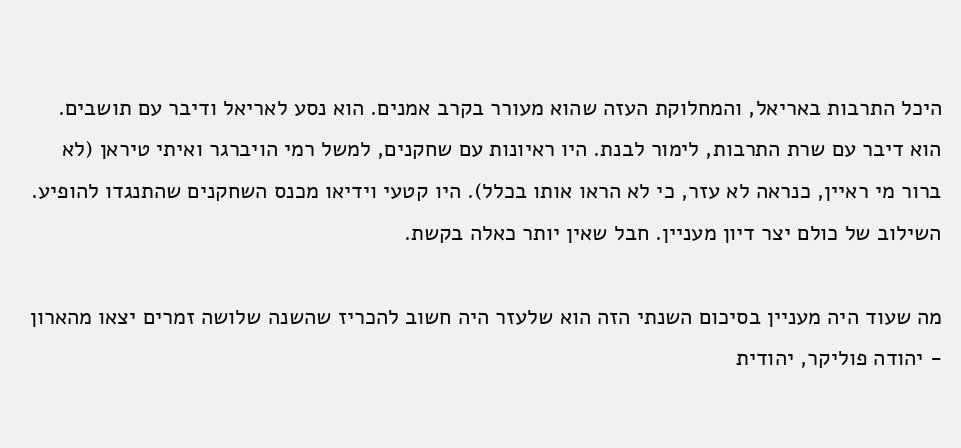היכל התרבות באריאל, והמחלוקת העזה שהוא מעורר בקרב אמנים. הוא נסע לאריאל ודיבר עם תושבים. הוא דיבר עם שרת התרבות, לימור לבנת. היו ראיונות עם שחקנים, למשל רמי הויברגר ואיתי טיראן (לא ברור מי ראיין, כנראה לא עזר, כי לא הראו אותו בכלל). היו קטעי וידיאו מכנס השחקנים שהתנגדו להופיע. השילוב של כולם יצר דיון מעניין. חבל שאין יותר כאלה בקשת.

מה שעוד היה מעניין בסיכום השנתי הזה הוא שלעזר היה חשוב להכריז שהשנה שלושה זמרים יצאו מהארון - יהודה פוליקר, יהודית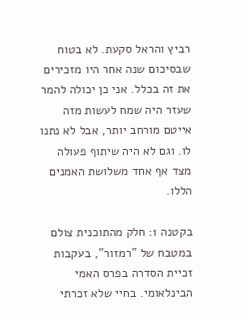רביץ והראל סקעת. לא בטוח שבסיכום שנה אחר היו מזכירים את זה בכלל. אני כן יכולה להמר שעזר היה שמח לעשות מזה אייטם מורחב יותר, אבל לא נתנו לו. וגם לא היה שיתוף פעולה מצד אף אחד משלושת האמנים הללו.

בקטנה 1: חלק מהתוכנית צולם במטבח של "רמזור", בעקבות זכיית הסדרה בפרס האמי הבינלאומי. בחיי שלא זכרתי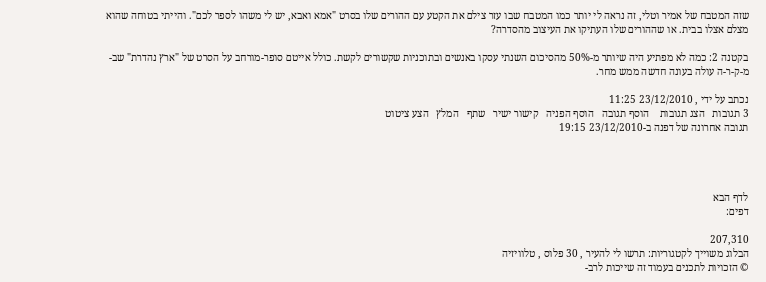שזה המטבח של אמיר וטלי, זה נראה לי יותר כמו המטבח שבו עזר צילם את הקטע עם ההורים שלו בסרט "אמא ואבא, יש לי משהו לספר לכם". והייתי בטוחה שהוא מצלם אצלו בבית. או שההורים שלו העתיקו את העיצוב מהסדרה?

בקטנה 2: כמה לא מפתיע היה שיותר מ-50% מהסיכום השנתי עסקו באנשים ובתוכניות שקשורים לקשת. כולל אייטם סופר-מורחב על הסרט של "ארץ נהדרת" שב-מ-ק-ר-ה עולה בעונה חדשה ממש מחר.

נכתב על ידי , 23/12/2010 11:25
3 תגובות   הצג תגובות    הוסף תגובה   הוסף הפניה   קישור ישיר   שתף   המלץ   הצע ציטוט
תגובה אחרונה של דפנה ב-23/12/2010 19:15




לדף הבא
דפים:

207,310
הבלוג משוייך לקטגוריות: תרשו לי להעיר , 30 פלוס , טלוויזיה
© הזכויות לתכנים בעמוד זה שייכות לרב-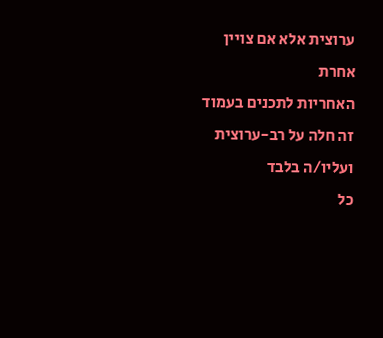ערוצית אלא אם צויין אחרת
האחריות לתכנים בעמוד זה חלה על רב-ערוצית ועליו/ה בלבד
כל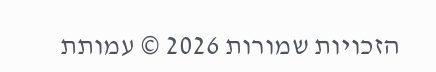הזכויות שמורות 2026 © עמותת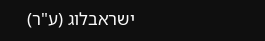ישראבלוג (ע"ר)